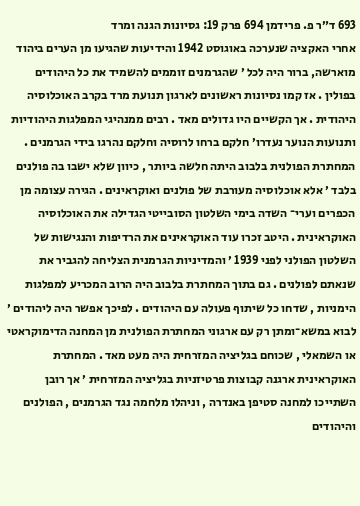693 ד״ר פ. פרידמן 694 פרק 19: גסיונות הגנה ומרד
אחרי האקציה שנערכה באוגוסט 1942 והידיעות שהגיעו מן הערים ביהוד מוארשה, ברור היה לכל ׳ שהגרמנים זוממים להשמיד את כל היהודים בפולין . אז קמו נסיונות ראשונים לארגון תנועת מרד בקרב האוכלוסיה היהודית . אך הקשיים היו גדולים מאד . רבים ממנהיגי המפלגות היהודיות ותנועות הנוער נעדרו׳ חלקם ברחו לרוסיה וחלקם נהרגו בידי הגרמנים . המחתרת הפולנית בלבוב היתה חלשה ביותר , כיוון שלא ישבו בה פולנים בלבד ׳ אלא אוכלוסיה מעורבת של פולנים ואוקראינים . הגירה עצומה מן הכפרים וערי־ השדה בימי השלטון הסובייטי הגדילה את האוכלוסיה האוקראינית . היטב זכרו עוד האוקראינים את הרדיפות והנגישות של השלטון הפולני לפני 1939 ׳ והמדיניות הגרמנית הצליחה להגביר את שנאתם לפולנים . גם בתוך המחתרת בלבוב היה הרוב המכריע למפלגות הימניות , שדחו כל שיתוף פעולה עם היהודים . לפיכך אפשר היה ליהודים ׳ לבוא במשא־ומתן רק עם ארגוני המחתרת הפולנית מן המחנה הדימוקראטי או השמאלי , שכוחם בגליציה המזרחית היה מעט מאד . המחתרת האוקראינית ארגנה קבוצות פרטיזניות בגליציה המזרחית ׳ אך רובן השתייכו למחנה סטיפן באנדרה , וניהלו מלחמה נגד הגרמנים , הפולנים והיהודים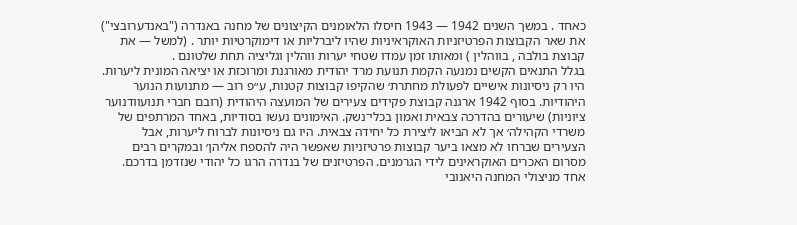כאחד . במשך השנים 1942 — 1943 חיסלו הלאומנים הקיצונים של מחנה באנדרה ("באנדערובצי") את שאר הקבוצות הפרטיזניות האוקראיניות שהיו ליברליות או דימוקרטיות יותר . (למשל — את קבוצת בולבה , בווהלין ) ומאותו זמן עמדו שטחי יערות ווהלין וגליציה תחת שלטונם .
בגלל התנאים הקשים נמנעה הקמת תנועת מרד יהודית מאורגנת ומרוכזת או יציאה המונית ליערות. היו רק ניסיונות אישיים לפעולת מחתרת׳ שהקיפו קבוצות קטנות, ע״פ רוב — מתנועות הנוער היהודיות. בסוף 1942 ארגנה קבוצת פקידים צעירים של המועצה היהודית (רובם חברי תנועוודנוער ציוניות) שיעורים בהדרכה צבאית ואמון בכלי־נשק. האימונים נעשו בסודיות, באחד המרתפים של משרדי הקהילה׳ אך לא הביאו ליצירת כל יחידה צבאית. היו גם ניסיונות לברוח ליערות, אבל הצעירים שברחו לא מצאו ביער קבוצות פרטיזניות שאפשר היה להספח אליהן׳ ובמקרים רבים מסרום האכרים האוקראינים לידי הגרמנים. הפרטיזנים של בנדרה הרגו כל יהודי שנזדמן בדרכם. אחד מניצולי המחנה היאנובי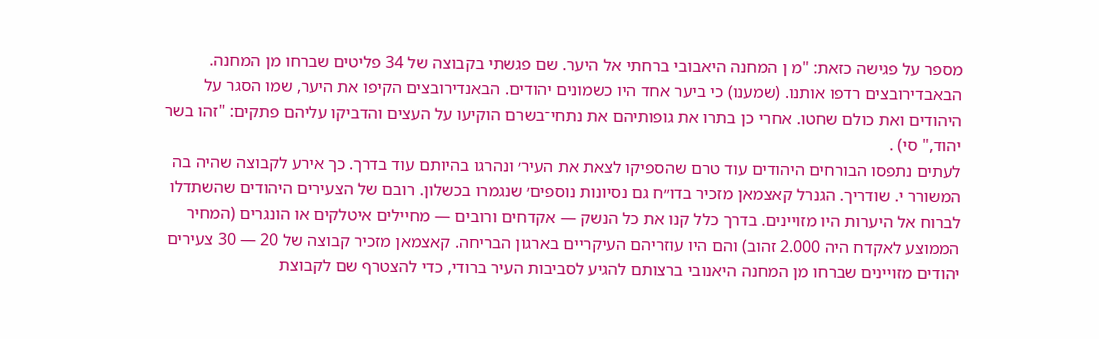מספר על פגישה כזאת: "מ ן המחנה היאבובי ברחתי אל היער. שם פגשתי בקבוצה של 34 פליטים שברחו מן המחנה. הבאבדירובצים רדפו אותנו. (שמענו) כי ביער אחד היו כשמונים יהודים. הבאנדירובצים הקיפו את היער, שמו הסגר על היהודים ואת כולם שחטו. אחרי כן בתרו את גופותיהם את נתחי־בשרם הוקיעו על העצים והדביקו עליהם פתקים: "זהו בשר יהוד," סי) .
לעתים נתפסו הבורחים היהודים עוד טרם שהספיקו לצאת את העיר׳ ונהרגו בהיותם עוד בדרך. כך אירע לקבוצה שהיה בה המשורר י. שודריך. הגנרל קאצמאן מזכיר בדו״ח גם נסיונות נוספים׳ שנגמרו בכשלון. רובם של הצעירים היהודים שהשתדלו לברוח אל היערות היו מזויינים. בדרך כלל קנו את כל הנשק — אקדחים ורובים — מחיילים איטלקים או הונגרים (המחיר הממוצע לאקדח היה 2.000 זהוב) והם היו עוזריהם העיקריים בארגון הבריחה. קאצמאן מזכיר קבוצה של 20 — 30 צעירים יהודים מזויינים שברחו מן המחנה היאנובי ברצותם להגיע לסביבות העיר ברודי, כדי להצטרף שם לקבוצת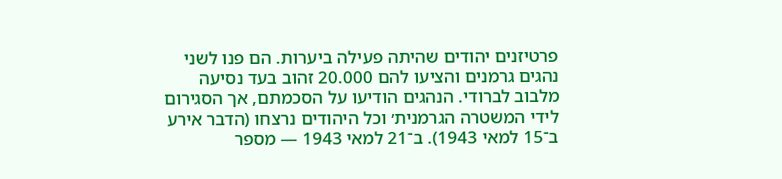פרטיזנים יהודים שהיתה פעילה ביערות. הם פנו לשני נהגים גרמנים והציעו להם 20.000 זהוב בעד נסיעה מלבוב לברודי. הנהגים הודיעו על הסכמתם, אך הסגירום לידי המשטרה הגרמנית׳ וכל היהודים נרצחו (הדבר אירע ב־15 למאי 1943). ב־21 למאי 1943 — מספר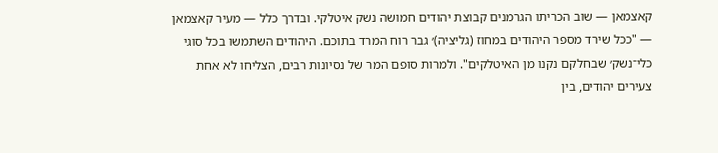קאצמאן — שוב הכריתו הגרמנים קבוצת יהודים חמושה נשק איטלקי. ובדרך כלל — מעיר קאצמאן — "ככל שירד מספר היהודים במחוז (גליציה)׳ גבר רוח המרד בתוכם. היהודים השתמשו בכל סוגי כלי־נשק׳ שבחלקם נקנו מן האיטלקים". ולמרות סופם המר של נסיונות רבים, הצליחו לא אחת צעירים יהודים, בין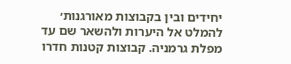יחידים ובין בקבוצות מאורגנות׳ להמלט אל היערות ולהשאר שם עד מפלת גרמניה. קבוצות קטנות חדרו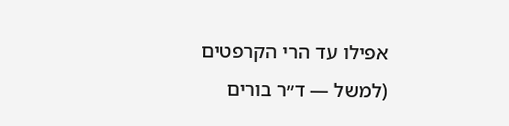אפילו עד הרי הקרפטים (למשל — ד״ר בורים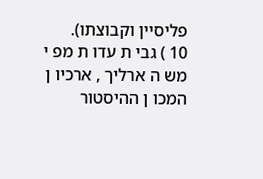פליסיין וקבוצתו).
10 ) גבי ת עדו ת מפ י מש ה ארליך , ארכיו ן המכו ן ההיסטור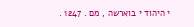י היהוד י בוארשה , מם . 1247 .